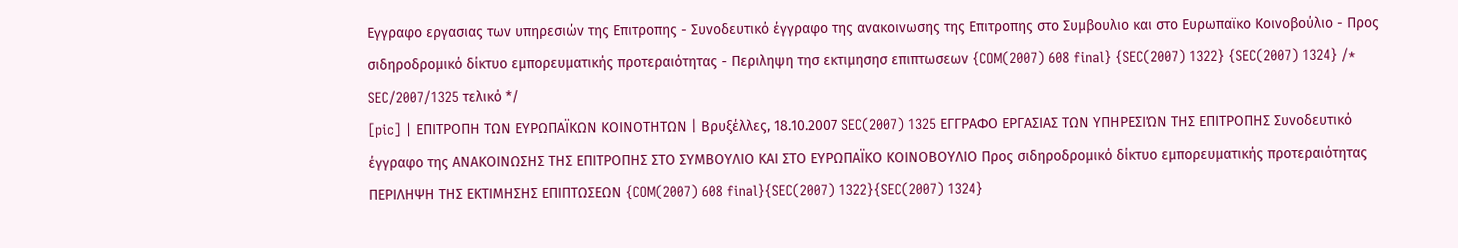Εγγραφο εργασιας των υπηρεσιών της Επιτροπης - Συνοδευτικό έγγραφο της ανακοινωσης της Επιτροπης στο Συμβουλιο και στο Ευρωπαϊκο Κοινοβούλιο - Προς σιδηροδρομικό δίκτυο εμπορευματικής προτεραιότητας - Περιληψη τησ εκτιμησησ επιπτωσεων {COM(2007) 608 final} {SEC(2007) 1322} {SEC(2007) 1324} /* SEC/2007/1325 τελικό */
[pic] | ΕΠΙΤΡΟΠΗ ΤΩΝ ΕΥΡΩΠΑΪΚΩΝ ΚΟΙΝΟΤΗΤΩΝ | Βρυξέλλες, 18.10.2007 SEC(2007) 1325 ΕΓΓΡΑΦΟ ΕΡΓΑΣΙΑΣ ΤΩΝ ΥΠΗΡΕΣΙΏΝ ΤΗΣ ΕΠΙΤΡΟΠΗΣ Συνοδευτικό έγγραφο της ΑΝΑΚΟΙΝΩΣΗΣ ΤΗΣ ΕΠΙΤΡΟΠΗΣ ΣΤΟ ΣΥΜΒΟΥΛΙΟ ΚΑΙ ΣΤΟ ΕΥΡΩΠΑΪΚΟ ΚΟΙΝΟΒΟΥΛΙΟ Προς σιδηροδρομικό δίκτυο εμπορευματικής προτεραιότητας ΠΕΡΙΛΗΨΗ ΤΗΣ ΕΚΤΙΜΗΣΗΣ ΕΠΙΠΤΩΣΕΩΝ {COM(2007) 608 final}{SEC(2007) 1322}{SEC(2007) 1324}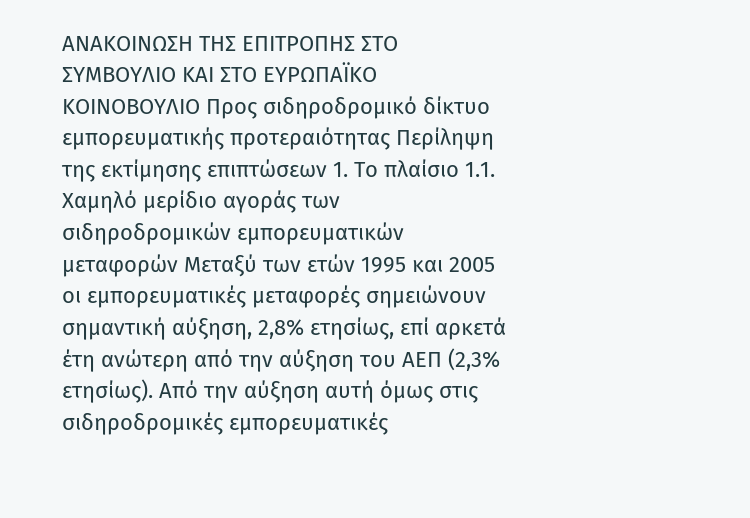ΑΝΑΚΟΙΝΩΣΗ ΤΗΣ ΕΠΙΤΡΟΠΗΣ ΣΤΟ ΣΥΜΒΟΥΛΙΟ ΚΑΙ ΣΤΟ ΕΥΡΩΠΑΪΚΟ ΚΟΙΝΟΒΟΥΛΙΟ Προς σιδηροδρομικό δίκτυο εμπορευματικής προτεραιότητας Περίληψη της εκτίμησης επιπτώσεων 1. Το πλαίσιο 1.1. Χαμηλό μερίδιο αγοράς των σιδηροδρομικών εμπορευματικών μεταφορών Μεταξύ των ετών 1995 και 2005 οι εμπορευματικές μεταφορές σημειώνουν σημαντική αύξηση, 2,8% ετησίως, επί αρκετά έτη ανώτερη από την αύξηση του ΑΕΠ (2,3% ετησίως). Aπό την αύξηση αυτή όμως στις σιδηροδρομικές εμπορευματικές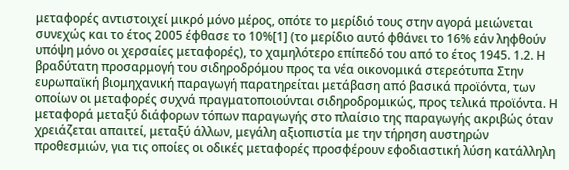μεταφορές αντιστοιχεί μικρό μόνο μέρος, οπότε το μερίδιό τους στην αγορά μειώνεται συνεχώς και το έτος 2005 έφθασε το 10%[1] (το μερίδιο αυτό φθάνει το 16% εάν ληφθούν υπόψη μόνο οι χερσαίες μεταφορές), το χαμηλότερο επίπεδό του από το έτος 1945. 1.2. Η βραδύτατη προσαρμογή του σιδηροδρόμου προς τα νέα οικονομικά στερεότυπα Στην ευρωπαϊκή βιομηχανική παραγωγή παρατηρείται μετάβαση από βασικά προϊόντα, των οποίων οι μεταφορές συχνά πραγματοποιούνται σιδηροδρομικώς, προς τελικά προϊόντα. Η μεταφορά μεταξύ διάφορων τόπων παραγωγής στο πλαίσιο της παραγωγής ακριβώς όταν χρειάζεται απαιτεί, μεταξύ άλλων, μεγάλη αξιοπιστία με την τήρηση αυστηρών προθεσμιών, για τις οποίες οι οδικές μεταφορές προσφέρουν εφοδιαστική λύση κατάλληλη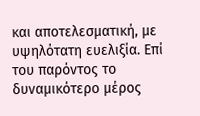και αποτελεσματική, με υψηλότατη ευελιξία. Επί του παρόντος το δυναμικότερο μέρος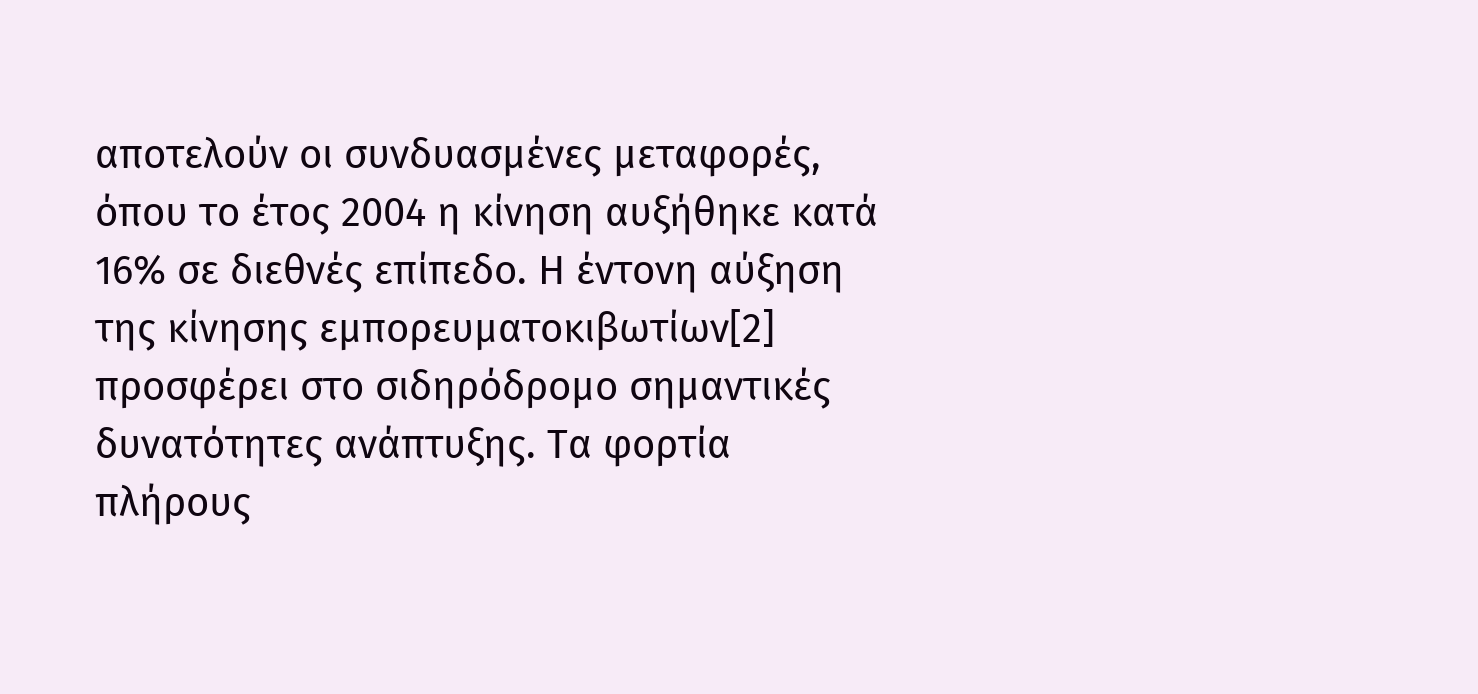αποτελούν οι συνδυασμένες μεταφορές, όπου το έτος 2004 η κίνηση αυξήθηκε κατά 16% σε διεθνές επίπεδο. Η έντονη αύξηση της κίνησης εμπορευματοκιβωτίων[2] προσφέρει στο σιδηρόδρομο σημαντικές δυνατότητες ανάπτυξης. Τα φορτία πλήρους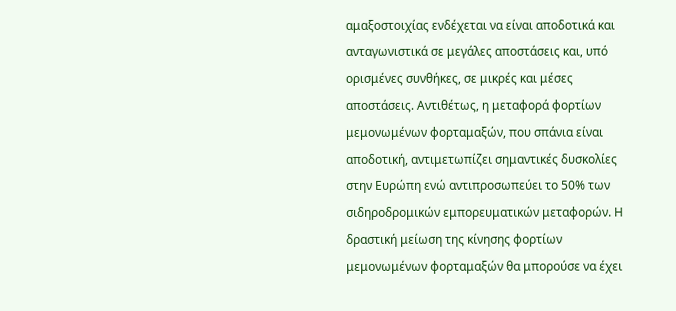αμαξοστοιχίας ενδέχεται να είναι αποδοτικά και ανταγωνιστικά σε μεγάλες αποστάσεις και, υπό ορισμένες συνθήκες, σε μικρές και μέσες αποστάσεις. Αντιθέτως, η μεταφορά φορτίων μεμονωμένων φορταμαξών, που σπάνια είναι αποδοτική, αντιμετωπίζει σημαντικές δυσκολίες στην Ευρώπη ενώ αντιπροσωπεύει το 50% των σιδηροδρομικών εμπορευματικών μεταφορών. Η δραστική μείωση της κίνησης φορτίων μεμονωμένων φορταμαξών θα μπορούσε να έχει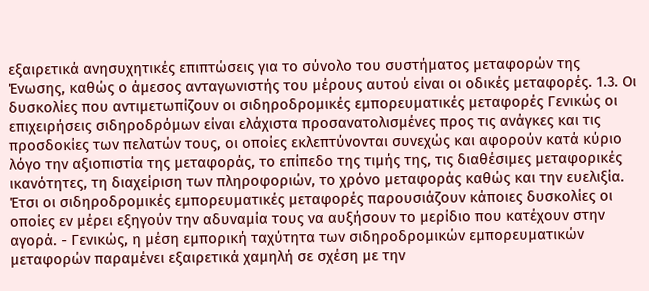εξαιρετικά ανησυχητικές επιπτώσεις για το σύνολο του συστήματος μεταφορών της Ένωσης, καθώς ο άμεσος ανταγωνιστής του μέρους αυτού είναι οι οδικές μεταφορές. 1.3. Οι δυσκολίες που αντιμετωπίζουν οι σιδηροδρομικές εμπορευματικές μεταφορές Γενικώς οι επιχειρήσεις σιδηροδρόμων είναι ελάχιστα προσανατολισμένες προς τις ανάγκες και τις προσδοκίες των πελατών τους, οι οποίες εκλεπτύνονται συνεχώς και αφορούν κατά κύριο λόγο την αξιοπιστία της μεταφοράς, το επίπεδο της τιμής της, τις διαθέσιμες μεταφορικές ικανότητες, τη διαχείριση των πληροφοριών, το χρόνο μεταφοράς καθώς και την ευελιξία. Έτσι οι σιδηροδρομικές εμπορευματικές μεταφορές παρουσιάζουν κάποιες δυσκολίες οι οποίες εν μέρει εξηγούν την αδυναμία τους να αυξήσουν το μερίδιο που κατέχουν στην αγορά. - Γενικώς, η μέση εμπορική ταχύτητα των σιδηροδρομικών εμπορευματικών μεταφορών παραμένει εξαιρετικά χαμηλή σε σχέση με την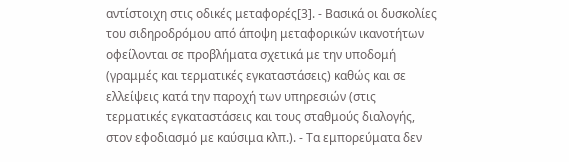αντίστοιχη στις οδικές μεταφορές[3]. - Βασικά οι δυσκολίες του σιδηροδρόμου από άποψη μεταφορικών ικανοτήτων οφείλονται σε προβλήματα σχετικά με την υποδομή (γραμμές και τερματικές εγκαταστάσεις) καθώς και σε ελλείψεις κατά την παροχή των υπηρεσιών (στις τερματικές εγκαταστάσεις και τους σταθμούς διαλογής, στον εφοδιασμό με καύσιμα κλπ.). - Τα εμπορεύματα δεν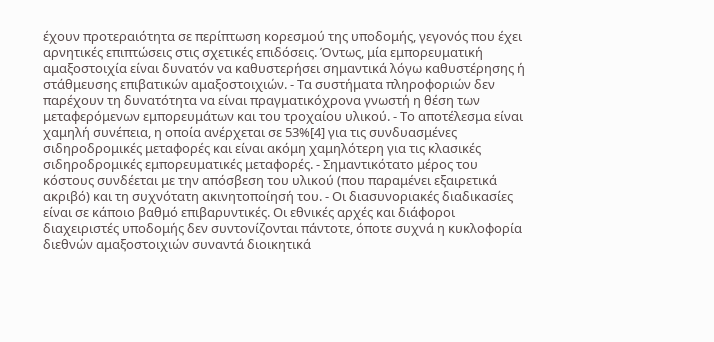έχουν προτεραιότητα σε περίπτωση κορεσμού της υποδομής, γεγονός που έχει αρνητικές επιπτώσεις στις σχετικές επιδόσεις. Όντως, μία εμπορευματική αμαξοστοιχία είναι δυνατόν να καθυστερήσει σημαντικά λόγω καθυστέρησης ή στάθμευσης επιβατικών αμαξοστοιχιών. - Τα συστήματα πληροφοριών δεν παρέχουν τη δυνατότητα να είναι πραγματικόχρονα γνωστή η θέση των μεταφερόμενων εμπορευμάτων και του τροχαίου υλικού. - Το αποτέλεσμα είναι χαμηλή συνέπεια, η οποία ανέρχεται σε 53%[4] για τις συνδυασμένες σιδηροδρομικές μεταφορές και είναι ακόμη χαμηλότερη για τις κλασικές σιδηροδρομικές εμπορευματικές μεταφορές. - Σημαντικότατο μέρος του κόστους συνδέεται με την απόσβεση του υλικού (που παραμένει εξαιρετικά ακριβό) και τη συχνότατη ακινητοποίησή του. - Οι διασυνοριακές διαδικασίες είναι σε κάποιο βαθμό επιβαρυντικές. Οι εθνικές αρχές και διάφοροι διαχειριστές υποδομής δεν συντονίζονται πάντοτε, όποτε συχνά η κυκλοφορία διεθνών αμαξοστοιχιών συναντά διοικητικά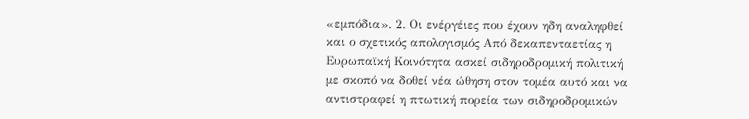«εμπόδια». 2. Οι ενέργέιες που έχουν ηδη αναληφθεί και ο σχετικός απολογισμός Από δεκαπενταετίας η Ευρωπαϊκή Κοινότητα ασκεί σιδηροδρομική πολιτική με σκοπό να δοθεί νέα ώθηση στον τομέα αυτό και να αντιστραφεί η πτωτική πορεία των σιδηροδρομικών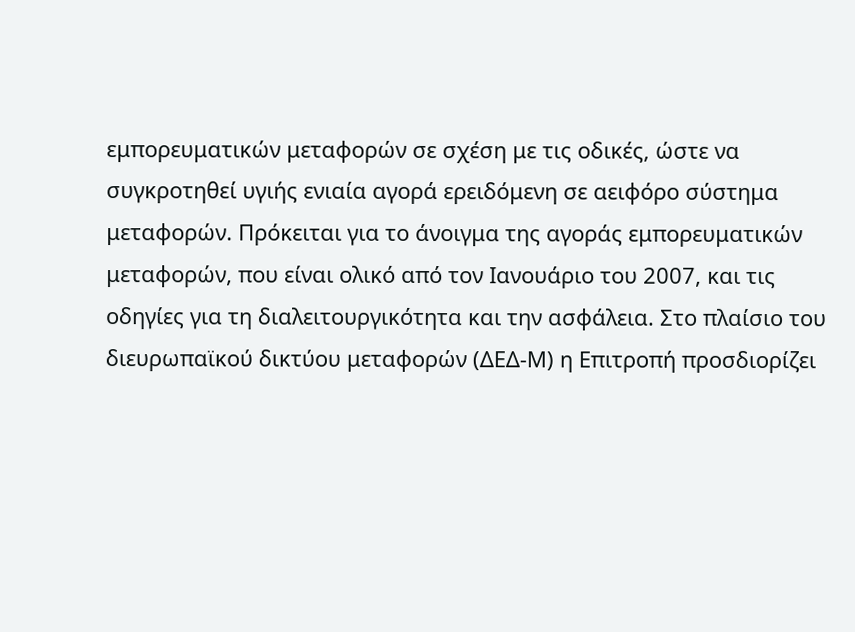εμπορευματικών μεταφορών σε σχέση με τις οδικές, ώστε να συγκροτηθεί υγιής ενιαία αγορά ερειδόμενη σε αειφόρο σύστημα μεταφορών. Πρόκειται για το άνοιγμα της αγοράς εμπορευματικών μεταφορών, που είναι ολικό από τον Ιανουάριο του 2007, και τις οδηγίες για τη διαλειτουργικότητα και την ασφάλεια. Στο πλαίσιο του διευρωπαϊκού δικτύου μεταφορών (ΔΕΔ-Μ) η Επιτροπή προσδιορίζει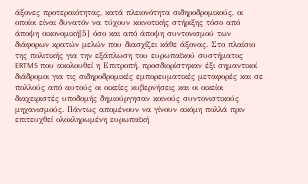άξονες προτεραιότητας, κατά πλειονότητα σιδηροδρομικούς, οι οποίοι είναι δυνατόν να τύχουν κοινοτικής στήριξης τόσο από άποψη οικονομική[5] όσο και από άποψη συντονισμού των διάφορων κρατών μελών που διασχίζει κάθε άξονας. Στο πλαίσιο της πολιτικής για την εξάπλωση του ευρωπαϊκού συστήματος ERTMS που ακολουθεί η Επιτροπή, προσδιορίστηκαν έξι σημαντικοί διάδρομοι για τις σιδηροδρομικές εμπορευματικές μεταφορές και σε πολλούς από αυτούς οι οικείες κυβερνήσεις και οι οικείοι διαχειριστές υποδομής δημιούργησαν κοινούς συντονιστικούς μηχανισμούς. Πάντως απομένουν να γίνουν ακόμη πολλά πριν επιτευχθεί ολοκληρωμένη ευρωπαϊκή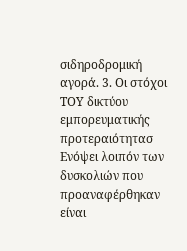σιδηροδρομική αγορά. 3. Οι στόχοι TOY δικτύου εμπορευματικής προτεραιότητασ Ενόψει λοιπόν των δυσκολιών που προαναφέρθηκαν είναι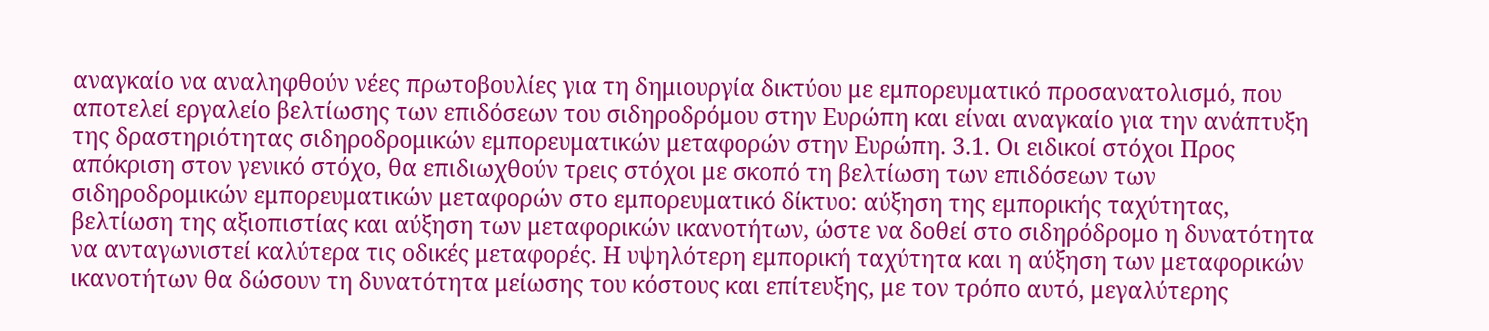αναγκαίο να αναληφθούν νέες πρωτοβουλίες για τη δημιουργία δικτύου με εμπορευματικό προσανατολισμό, που αποτελεί εργαλείο βελτίωσης των επιδόσεων του σιδηροδρόμου στην Ευρώπη και είναι αναγκαίο για την ανάπτυξη της δραστηριότητας σιδηροδρομικών εμπορευματικών μεταφορών στην Ευρώπη. 3.1. Οι ειδικοί στόχοι Προς απόκριση στον γενικό στόχο, θα επιδιωχθούν τρεις στόχοι με σκοπό τη βελτίωση των επιδόσεων των σιδηροδρομικών εμπορευματικών μεταφορών στο εμπορευματικό δίκτυο: αύξηση της εμπορικής ταχύτητας, βελτίωση της αξιοπιστίας και αύξηση των μεταφορικών ικανοτήτων, ώστε να δοθεί στο σιδηρόδρομο η δυνατότητα να ανταγωνιστεί καλύτερα τις οδικές μεταφορές. Η υψηλότερη εμπορική ταχύτητα και η αύξηση των μεταφορικών ικανοτήτων θα δώσουν τη δυνατότητα μείωσης του κόστους και επίτευξης, με τον τρόπο αυτό, μεγαλύτερης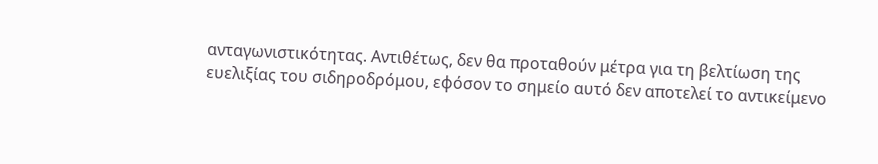ανταγωνιστικότητας. Αντιθέτως, δεν θα προταθούν μέτρα για τη βελτίωση της ευελιξίας του σιδηροδρόμου, εφόσον το σημείο αυτό δεν αποτελεί το αντικείμενο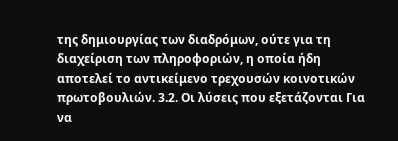της δημιουργίας των διαδρόμων, ούτε για τη διαχείριση των πληροφοριών, η οποία ήδη αποτελεί το αντικείμενο τρεχουσών κοινοτικών πρωτοβουλιών. 3.2. Οι λύσεις που εξετάζονται Για να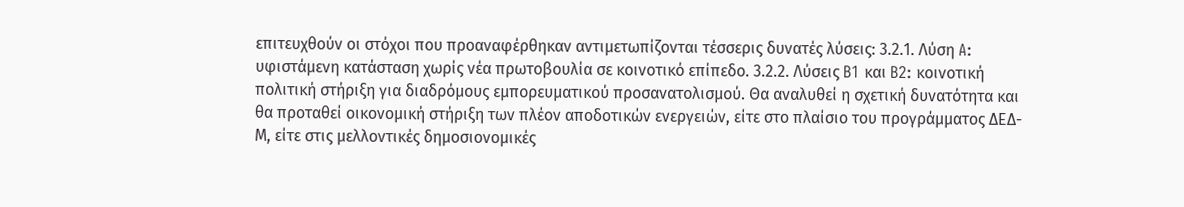επιτευχθούν οι στόχοι που προαναφέρθηκαν αντιμετωπίζονται τέσσερις δυνατές λύσεις: 3.2.1. Λύση A: υφιστάμενη κατάσταση χωρίς νέα πρωτοβουλία σε κοινοτικό επίπεδο. 3.2.2. Λύσεις B1 και B2: κοινοτική πολιτική στήριξη για διαδρόμους εμπορευματικού προσανατολισμού. Θα αναλυθεί η σχετική δυνατότητα και θα προταθεί οικονομική στήριξη των πλέον αποδοτικών ενεργειών, είτε στο πλαίσιο του προγράμματος ΔΕΔ-Μ, είτε στις μελλοντικές δημοσιονομικές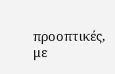προοπτικές, με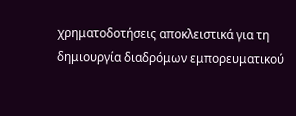χρηματοδοτήσεις αποκλειστικά για τη δημιουργία διαδρόμων εμπορευματικού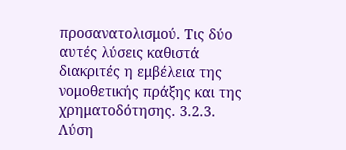προσανατολισμού. Τις δύο αυτές λύσεις καθιστά διακριτές η εμβέλεια της νομοθετικής πράξης και της χρηματοδότησης. 3.2.3. Λύση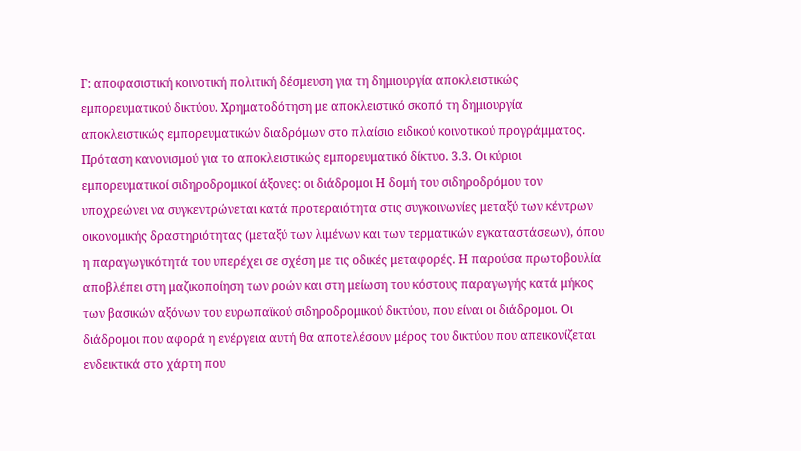Γ: αποφασιστική κοινοτική πολιτική δέσμευση για τη δημιουργία αποκλειστικώς εμπορευματικού δικτύου. Χρηματοδότηση με αποκλειστικό σκοπό τη δημιουργία αποκλειστικώς εμπορευματικών διαδρόμων στο πλαίσιο ειδικού κοινοτικού προγράμματος. Πρόταση κανονισμού για το αποκλειστικώς εμπορευματικό δίκτυο. 3.3. Οι κύριοι εμπορευματικοί σιδηροδρομικοί άξονες: οι διάδρομοι Η δομή του σιδηροδρόμου τον υποχρεώνει να συγκεντρώνεται κατά προτεραιότητα στις συγκοινωνίες μεταξύ των κέντρων οικονομικής δραστηριότητας (μεταξύ των λιμένων και των τερματικών εγκαταστάσεων), όπου η παραγωγικότητά του υπερέχει σε σχέση με τις οδικές μεταφορές. Η παρούσα πρωτοβουλία αποβλέπει στη μαζικοποίηση των ροών και στη μείωση του κόστους παραγωγής κατά μήκος των βασικών αξόνων του ευρωπαϊκού σιδηροδρομικού δικτύου, που είναι οι διάδρομοι. Οι διάδρομοι που αφορά η ενέργεια αυτή θα αποτελέσουν μέρος του δικτύου που απεικονίζεται ενδεικτικά στο χάρτη που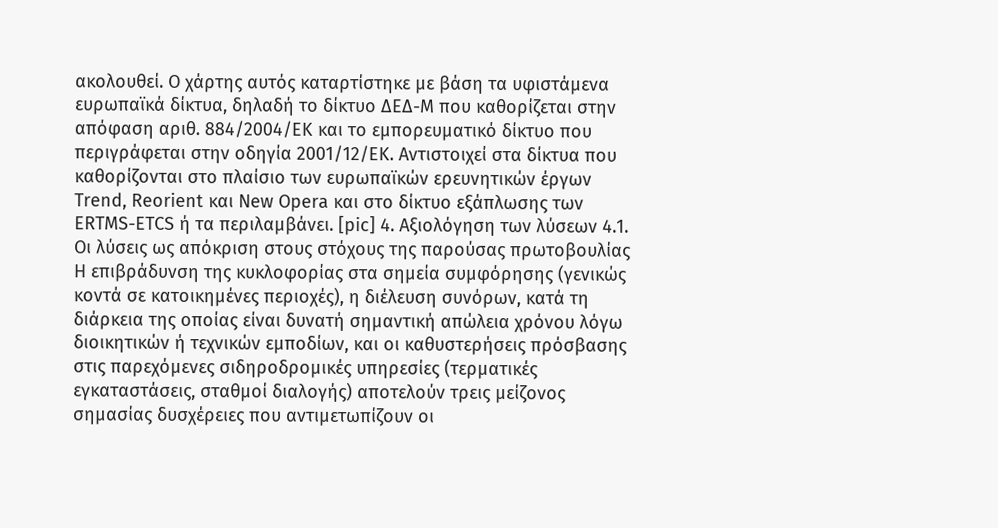ακολουθεί. Ο χάρτης αυτός καταρτίστηκε με βάση τα υφιστάμενα ευρωπαϊκά δίκτυα, δηλαδή το δίκτυο ΔΕΔ-Μ που καθορίζεται στην απόφαση αριθ. 884/2004/ΕΚ και το εμπορευματικό δίκτυο που περιγράφεται στην οδηγία 2001/12/ΕΚ. Αντιστοιχεί στα δίκτυα που καθορίζονται στο πλαίσιο των ευρωπαϊκών ερευνητικών έργων Trend, Reorient και New Opera και στο δίκτυο εξάπλωσης των ERTMS-ETCS ή τα περιλαμβάνει. [pic] 4. Αξιολόγηση των λύσεων 4.1. Οι λύσεις ως απόκριση στους στόχους της παρούσας πρωτοβουλίας Η επιβράδυνση της κυκλοφορίας στα σημεία συμφόρησης (γενικώς κοντά σε κατοικημένες περιοχές), η διέλευση συνόρων, κατά τη διάρκεια της οποίας είναι δυνατή σημαντική απώλεια χρόνου λόγω διοικητικών ή τεχνικών εμποδίων, και οι καθυστερήσεις πρόσβασης στις παρεχόμενες σιδηροδρομικές υπηρεσίες (τερματικές εγκαταστάσεις, σταθμοί διαλογής) αποτελούν τρεις μείζονος σημασίας δυσχέρειες που αντιμετωπίζουν οι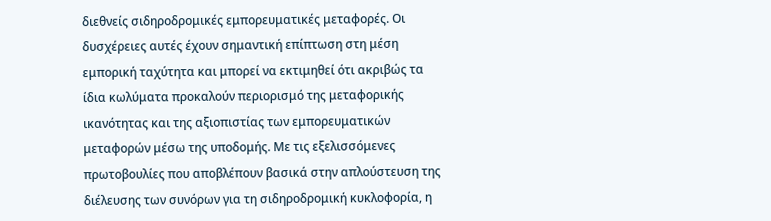διεθνείς σιδηροδρομικές εμπορευματικές μεταφορές. Οι δυσχέρειες αυτές έχουν σημαντική επίπτωση στη μέση εμπορική ταχύτητα και μπορεί να εκτιμηθεί ότι ακριβώς τα ίδια κωλύματα προκαλούν περιορισμό της μεταφορικής ικανότητας και της αξιοπιστίας των εμπορευματικών μεταφορών μέσω της υποδομής. Με τις εξελισσόμενες πρωτοβουλίες που αποβλέπουν βασικά στην απλούστευση της διέλευσης των συνόρων για τη σιδηροδρομική κυκλοφορία, η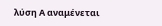λύση Α αναμένεται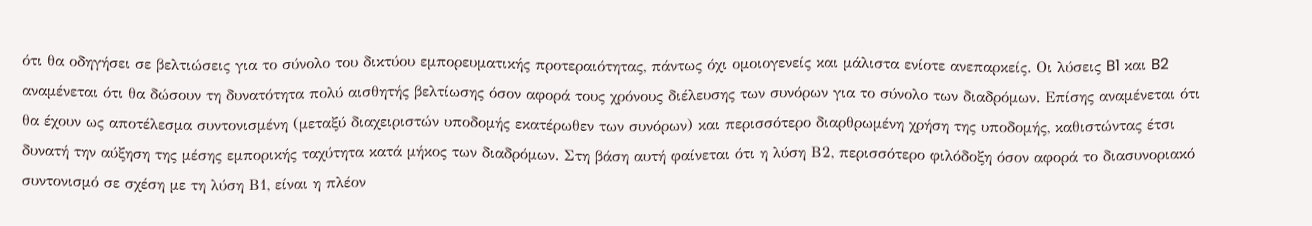ότι θα οδηγήσει σε βελτιώσεις για το σύνολο του δικτύου εμπορευματικής προτεραιότητας, πάντως όχι ομοιογενείς και μάλιστα ενίοτε ανεπαρκείς. Οι λύσεις B1 και B2 αναμένεται ότι θα δώσουν τη δυνατότητα πολύ αισθητής βελτίωσης όσον αφορά τους χρόνους διέλευσης των συνόρων για το σύνολο των διαδρόμων. Επίσης αναμένεται ότι θα έχουν ως αποτέλεσμα συντονισμένη (μεταξύ διαχειριστών υποδομής εκατέρωθεν των συνόρων) και περισσότερο διαρθρωμένη χρήση της υποδομής, καθιστώντας έτσι δυνατή την αύξηση της μέσης εμπορικής ταχύτητα κατά μήκος των διαδρόμων. Στη βάση αυτή φαίνεται ότι η λύση Β2, περισσότερο φιλόδοξη όσον αφορά το διασυνοριακό συντονισμό σε σχέση με τη λύση Β1, είναι η πλέον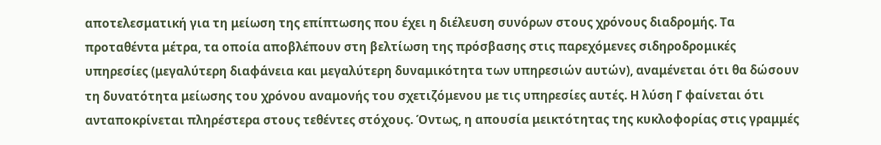αποτελεσματική για τη μείωση της επίπτωσης που έχει η διέλευση συνόρων στους χρόνους διαδρομής. Τα προταθέντα μέτρα, τα οποία αποβλέπουν στη βελτίωση της πρόσβασης στις παρεχόμενες σιδηροδρομικές υπηρεσίες (μεγαλύτερη διαφάνεια και μεγαλύτερη δυναμικότητα των υπηρεσιών αυτών), αναμένεται ότι θα δώσουν τη δυνατότητα μείωσης του χρόνου αναμονής του σχετιζόμενου με τις υπηρεσίες αυτές. Η λύση Γ φαίνεται ότι ανταποκρίνεται πληρέστερα στους τεθέντες στόχους. Όντως, η απουσία μεικτότητας της κυκλοφορίας στις γραμμές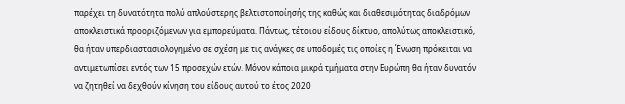παρέχει τη δυνατότητα πολύ απλούστερης βελτιστοποίησής της καθώς και διαθεσιμότητας διαδρόμων αποκλειστικά προοριζόμενων για εμπορεύματα. Πάντως, τέτοιου είδους δίκτυο, απολύτως αποκλειστικό, θα ήταν υπερδιαστασιολογημένο σε σχέση με τις ανάγκες σε υποδομές τις οποίες η Ένωση πρόκειται να αντιμετωπίσει εντός των 15 προσεχών ετών. Μόνον κάποια μικρά τμήματα στην Ευρώπη θα ήταν δυνατόν να ζητηθεί να δεχθούν κίνηση του είδους αυτού το έτος 2020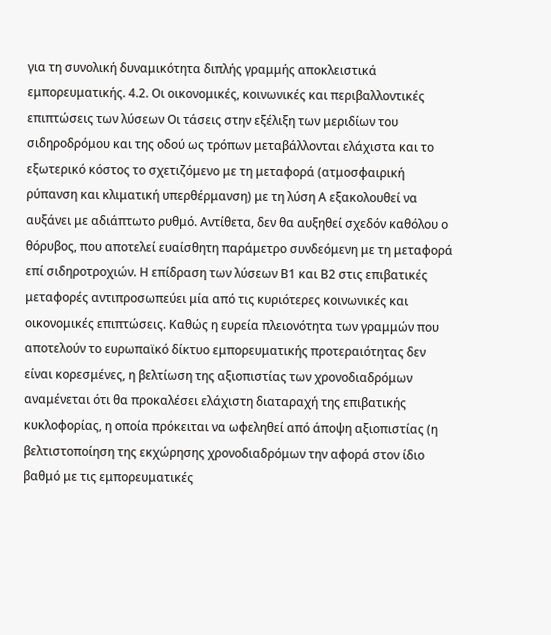για τη συνολική δυναμικότητα διπλής γραμμής αποκλειστικά εμπορευματικής. 4.2. Οι οικονομικές, κοινωνικές και περιβαλλοντικές επιπτώσεις των λύσεων Οι τάσεις στην εξέλιξη των μεριδίων του σιδηροδρόμου και της οδού ως τρόπων μεταβάλλονται ελάχιστα και το εξωτερικό κόστος το σχετιζόμενο με τη μεταφορά (ατμοσφαιρική ρύπανση και κλιματική υπερθέρμανση) με τη λύση Α εξακολουθεί να αυξάνει με αδιάπτωτο ρυθμό. Αντίθετα, δεν θα αυξηθεί σχεδόν καθόλου ο θόρυβος, που αποτελεί ευαίσθητη παράμετρο συνδεόμενη με τη μεταφορά επί σιδηροτροχιών. Η επίδραση των λύσεων Β1 και Β2 στις επιβατικές μεταφορές αντιπροσωπεύει μία από τις κυριότερες κοινωνικές και οικονομικές επιπτώσεις. Καθώς η ευρεία πλειονότητα των γραμμών που αποτελούν το ευρωπαϊκό δίκτυο εμπορευματικής προτεραιότητας δεν είναι κορεσμένες, η βελτίωση της αξιοπιστίας των χρονοδιαδρόμων αναμένεται ότι θα προκαλέσει ελάχιστη διαταραχή της επιβατικής κυκλοφορίας, η οποία πρόκειται να ωφεληθεί από άποψη αξιοπιστίας (η βελτιστοποίηση της εκχώρησης χρονοδιαδρόμων την αφορά στον ίδιο βαθμό με τις εμπορευματικές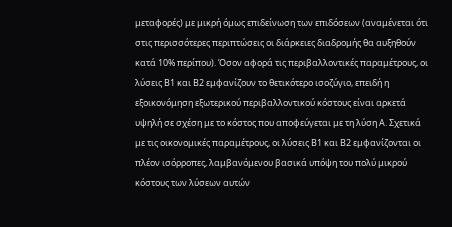μεταφορές) με μικρή όμως επιδείνωση των επιδόσεων (αναμένεται ότι στις περισσότερες περιπτώσεις οι διάρκειες διαδρομής θα αυξηθούν κατά 10% περίπου). Όσον αφορά τις περιβαλλοντικές παραμέτρους, οι λύσεις Β1 και Β2 εμφανίζουν το θετικότερο ισοζύγιο, επειδή η εξοικονόμηση εξωτερικού περιβαλλοντικού κόστους είναι αρκετά υψηλή σε σχέση με το κόστος που αποφεύγεται με τη λύση Α. Σχετικά με τις οικονομικές παραμέτρους, οι λύσεις Β1 και Β2 εμφανίζονται οι πλέον ισόρροπες, λαμβανόμενου βασικά υπόψη του πολύ μικρού κόστους των λύσεων αυτών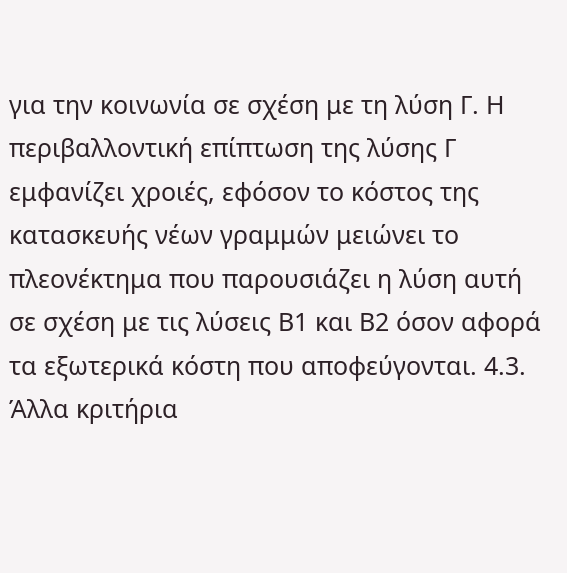για την κοινωνία σε σχέση με τη λύση Γ. Η περιβαλλοντική επίπτωση της λύσης Γ εμφανίζει χροιές, εφόσον το κόστος της κατασκευής νέων γραμμών μειώνει το πλεονέκτημα που παρουσιάζει η λύση αυτή σε σχέση με τις λύσεις Β1 και Β2 όσον αφορά τα εξωτερικά κόστη που αποφεύγονται. 4.3. Άλλα κριτήρια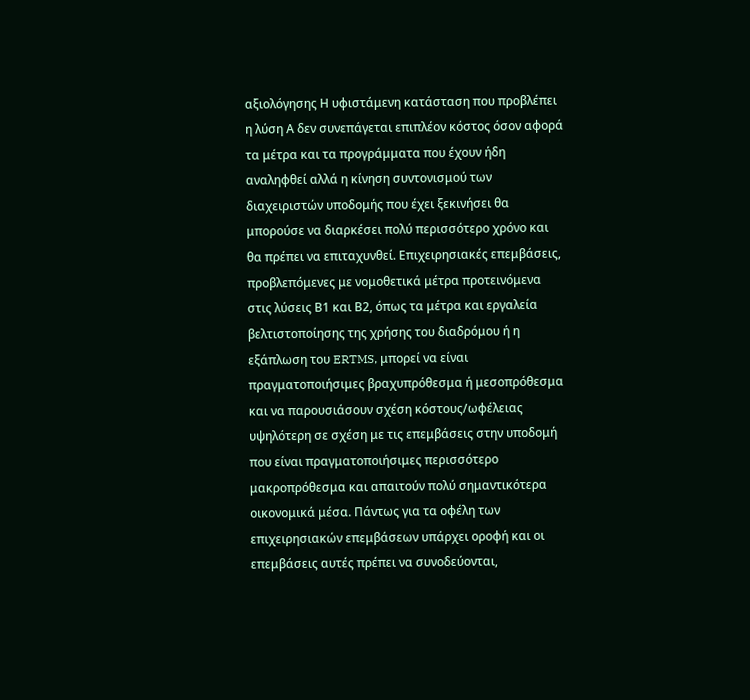αξιολόγησης Η υφιστάμενη κατάσταση που προβλέπει η λύση Α δεν συνεπάγεται επιπλέον κόστος όσον αφορά τα μέτρα και τα προγράμματα που έχουν ήδη αναληφθεί αλλά η κίνηση συντονισμού των διαχειριστών υποδομής που έχει ξεκινήσει θα μπορούσε να διαρκέσει πολύ περισσότερο χρόνο και θα πρέπει να επιταχυνθεί. Επιχειρησιακές επεμβάσεις, προβλεπόμενες με νομοθετικά μέτρα προτεινόμενα στις λύσεις Β1 και Β2, όπως τα μέτρα και εργαλεία βελτιστοποίησης της χρήσης του διαδρόμου ή η εξάπλωση του ERTMS, μπορεί να είναι πραγματοποιήσιμες βραχυπρόθεσμα ή μεσοπρόθεσμα και να παρουσιάσουν σχέση κόστους/ωφέλειας υψηλότερη σε σχέση με τις επεμβάσεις στην υποδομή που είναι πραγματοποιήσιμες περισσότερο μακροπρόθεσμα και απαιτούν πολύ σημαντικότερα οικονομικά μέσα. Πάντως για τα οφέλη των επιχειρησιακών επεμβάσεων υπάρχει οροφή και οι επεμβάσεις αυτές πρέπει να συνοδεύονται,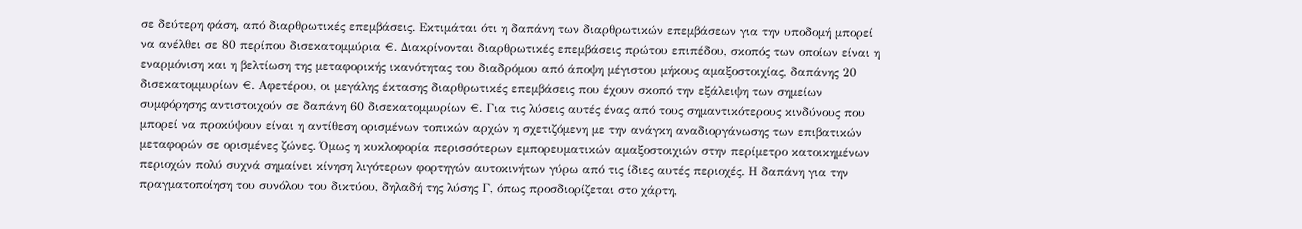σε δεύτερη φάση, από διαρθρωτικές επεμβάσεις. Εκτιμάται ότι η δαπάνη των διαρθρωτικών επεμβάσεων για την υποδομή μπορεί να ανέλθει σε 80 περίπου δισεκατομμύρια €. Διακρίνονται διαρθρωτικές επεμβάσεις πρώτου επιπέδου, σκοπός των οποίων είναι η εναρμόνιση και η βελτίωση της μεταφορικής ικανότητας του διαδρόμου από άποψη μέγιστου μήκους αμαξοστοιχίας, δαπάνης 20 δισεκατομμυρίων €. Αφετέρου, οι μεγάλης έκτασης διαρθρωτικές επεμβάσεις που έχουν σκοπό την εξάλειψη των σημείων συμφόρησης αντιστοιχούν σε δαπάνη 60 δισεκατομμυρίων €. Για τις λύσεις αυτές ένας από τους σημαντικότερους κινδύνους που μπορεί να προκύψουν είναι η αντίθεση ορισμένων τοπικών αρχών η σχετιζόμενη με την ανάγκη αναδιοργάνωσης των επιβατικών μεταφορών σε ορισμένες ζώνες. Όμως η κυκλοφορία περισσότερων εμπορευματικών αμαξοστοιχιών στην περίμετρο κατοικημένων περιοχών πολύ συχνά σημαίνει κίνηση λιγότερων φορτηγών αυτοκινήτων γύρω από τις ίδιες αυτές περιοχές. Η δαπάνη για την πραγματοποίηση του συνόλου του δικτύου, δηλαδή της λύσης Γ, όπως προσδιορίζεται στο χάρτη,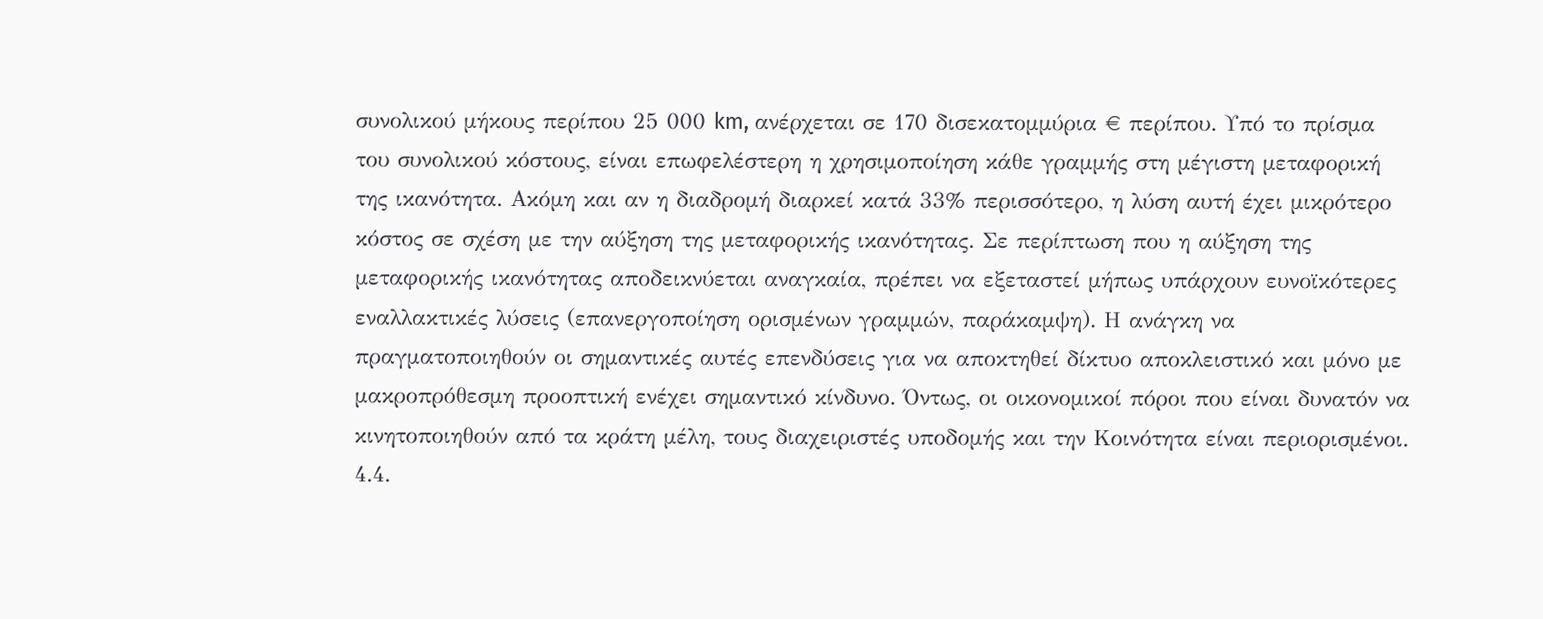συνολικού μήκους περίπου 25 000 km, ανέρχεται σε 170 δισεκατομμύρια € περίπου. Υπό το πρίσμα του συνολικού κόστους, είναι επωφελέστερη η χρησιμοποίηση κάθε γραμμής στη μέγιστη μεταφορική της ικανότητα. Ακόμη και αν η διαδρομή διαρκεί κατά 33% περισσότερο, η λύση αυτή έχει μικρότερο κόστος σε σχέση με την αύξηση της μεταφορικής ικανότητας. Σε περίπτωση που η αύξηση της μεταφορικής ικανότητας αποδεικνύεται αναγκαία, πρέπει να εξεταστεί μήπως υπάρχουν ευνοϊκότερες εναλλακτικές λύσεις (επανεργοποίηση ορισμένων γραμμών, παράκαμψη). Η ανάγκη να πραγματοποιηθούν οι σημαντικές αυτές επενδύσεις για να αποκτηθεί δίκτυο αποκλειστικό και μόνο με μακροπρόθεσμη προοπτική ενέχει σημαντικό κίνδυνο. Όντως, οι οικονομικοί πόροι που είναι δυνατόν να κινητοποιηθούν από τα κράτη μέλη, τους διαχειριστές υποδομής και την Κοινότητα είναι περιορισμένοι. 4.4.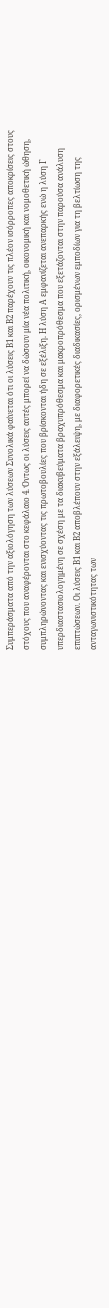Συμπεράσματα από την αξιολόγηση των λύσεων Συνολικά φαίνεται ότι οι λύσεις Β1 και Β2 παρέχουν τις πλέον ισόρροπες αποκρίσεις στους στόχους που αναφέρονται στο κεφάλαιο 4. Όντως οι λύσεις αυτές μπορεί να δώσουν μία νέα πολιτική, οικονομική και νομοθετική ώθηση, συμπληρώνοντας και ενισχύοντας τις πρωτοβουλίες που βρίσκονται ήδη σε εξέλιξη. Η λύση Α εμφανίζεται ανεπαρκής ενώ η λύση Γ υπερδιαστασιολογημένη σε σχέση με τα διακυβεύματα βραχυπρόθεσμα και μακροπρόθεσμα που εξετάζονται στην παρούσα ανάλυση επιπτώσεων. Οι λύσεις Β1 και Β2 αποβλέπουν στην εξάλειψη, με διαφορετικές διαδικασίες, ορισμένων εμποδίων για τη βελτίωση της ανταγωνιστικότητας των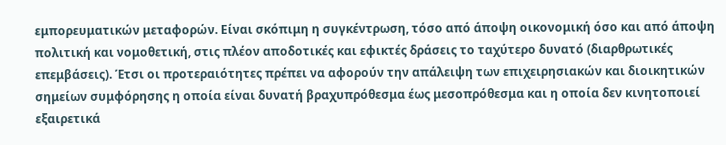εμπορευματικών μεταφορών. Είναι σκόπιμη η συγκέντρωση, τόσο από άποψη οικονομική όσο και από άποψη πολιτική και νομοθετική, στις πλέον αποδοτικές και εφικτές δράσεις το ταχύτερο δυνατό (διαρθρωτικές επεμβάσεις). Έτσι οι προτεραιότητες πρέπει να αφορούν την απάλειψη των επιχειρησιακών και διοικητικών σημείων συμφόρησης η οποία είναι δυνατή βραχυπρόθεσμα έως μεσοπρόθεσμα και η οποία δεν κινητοποιεί εξαιρετικά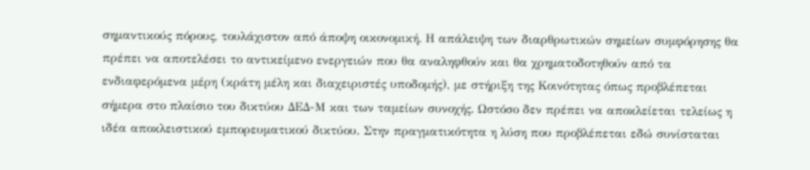σημαντικούς πόρους, τουλάχιστον από άποψη οικονομική. Η απάλειψη των διαρθρωτικών σημείων συμφόρησης θα πρέπει να αποτελέσει το αντικείμενο ενεργειών που θα αναληφθούν και θα χρηματοδοτηθούν από τα ενδιαφερόμενα μέρη (κράτη μέλη και διαχειριστές υποδομής), με στήριξη της Κοινότητας όπως προβλέπεται σήμερα στο πλαίσιο του δικτύου ΔΕΔ-Μ και των ταμείων συνοχής. Ωστόσο δεν πρέπει να αποκλείεται τελείως η ιδέα αποκλειστικού εμπορευματικού δικτύου. Στην πραγματικότητα η λύση που προβλέπεται εδώ συνίσταται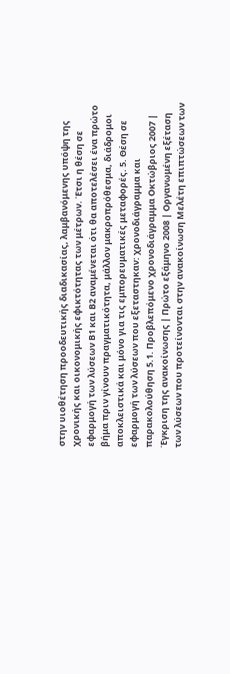στην υιοθέτηση προοδευτικής διαδικασίας, λαμβανόμενης υπόψη της χρονικής και οικονομικής εφικτότητας των μέτρων. Έτσι η θέση σε εφαρμογή των λύσεων Β1 και Β2 αναμένεται ότι θα αποτελέσει ένα πρώτο βήμα πριν γίνουν πραγματικότητα, μάλλον μακροπρόθεσμα, διάδρομοι αποκλειστικά και μόνο για τις εμπορευματικές μεταφορές. 5. Θέση σε εφαρμογή των λύσεων που εξεταστηκαν: χρονοδιάγραμμα και παρακολούθηση 5.1. Προβλεπόμενο χρονοδιάγραμμα Οκτώβριος 2007 | Έγκριση της ανακοίνωσης | Πρώτο εξάμηνο 2008 | Οργανωμένη εξέταση των λύσεων που προτείνονται στην ανακοίνωση Μελέτη επιπτώσεων των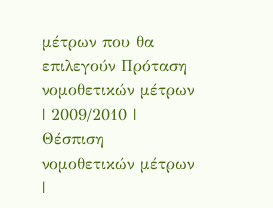μέτρων που θα επιλεγούν Πρόταση νομοθετικών μέτρων | 2009/2010 | Θέσπιση νομοθετικών μέτρων |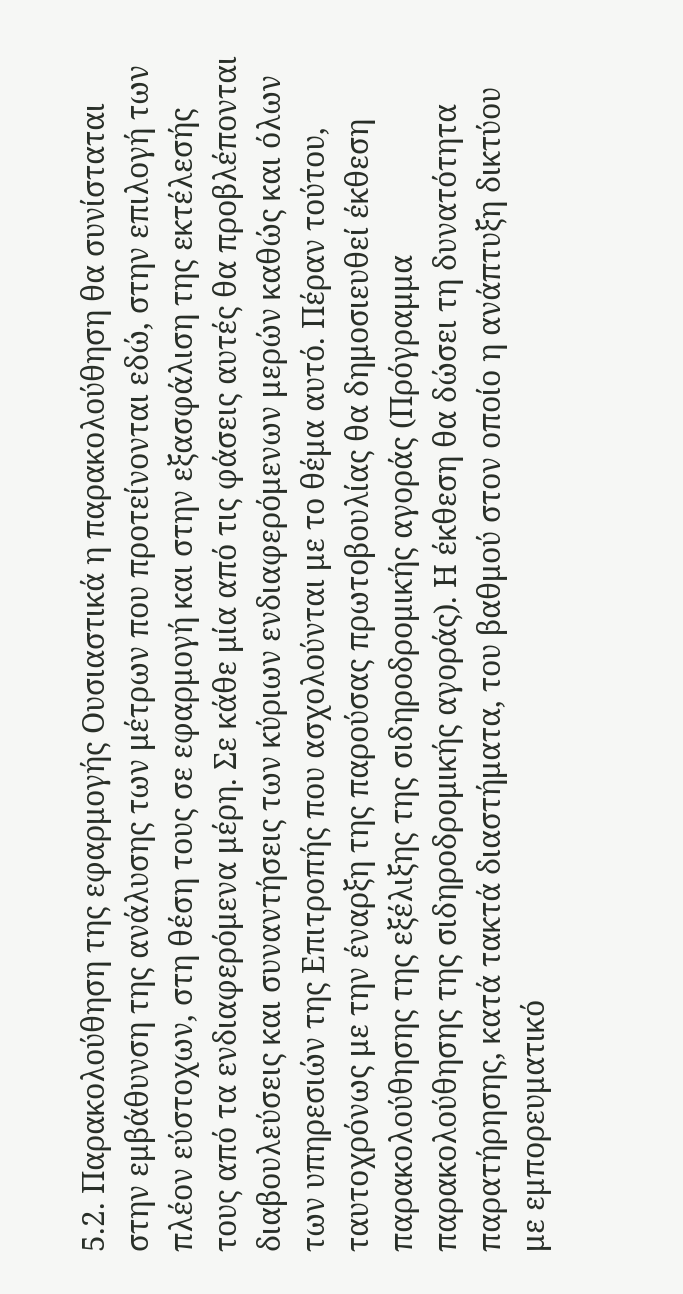5.2. Παρακολούθηση της εφαρμογής Ουσιαστικά η παρακολούθηση θα συνίσταται στην εμβάθυνση της ανάλυσης των μέτρων που προτείνονται εδώ, στην επιλογή των πλέον εύστοχων, στη θέση τους σε εφαρμογή και στην εξασφάλιση της εκτέλεσής τους από τα ενδιαφερόμενα μέρη. Σε κάθε μία από τις φάσεις αυτές θα προβλέπονται διαβουλεύσεις και συναντήσεις των κύριων ενδιαφερόμενων μερών καθώς και όλων των υπηρεσιών της Επιτροπής που ασχολούνται με το θέμα αυτό. Πέραν τούτου, ταυτοχρόνως με την έναρξη της παρούσας πρωτοβουλίας θα δημοσιευθεί έκθεση παρακολούθησης της εξέλιξης της σιδηροδρομικής αγοράς (Πρόγραμμα παρακολούθησης της σιδηροδρομικής αγοράς). Η έκθεση θα δώσει τη δυνατότητα παρατήρησης, κατά τακτά διαστήματα, του βαθμού στον οποίο η ανάπτυξη δικτύου με εμπορευματικό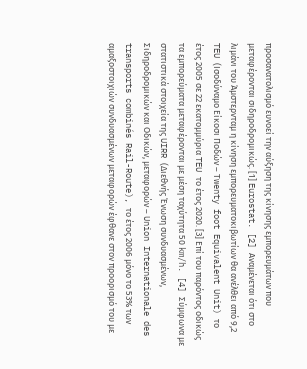προσανατολισμό ευνοεί την αύξηση της κίνησης εμπορευμάτων που μεταφέρονται σιδηροδρομικώς. [1] Eurostat. [2] Αναμένεται ότι στο λιμάνι του Άμστερνταμ η κίνηση εμπορευματοκιβωτίων θα ανέλθει από 9,2 TEU (Ισοδύναμο Είκοσι Ποδών – Τwenty foot Equivalent Unit) το έτος 2005 σε 22 εκατομμύρια TEU το έτος 2020. [3] Επί του παρόντος οδικώς τα εμπορεύματα μεταφέρονται με μέση ταχύτητα 50 km/h. [4] Σύμφωνα με στατιστικά στοιχεία της UIRR (Διεθνής Ένωση συνδυασμένων, Σιδηροδρομικών και Οδικών, μεταφορών – Union Internationale des transports combinés Rail-Route), το έτος 2006 μόνο το 53% των αμαξοστοιχιών συνδυασμένων μεταφορών έφθανε στον προορισμό του με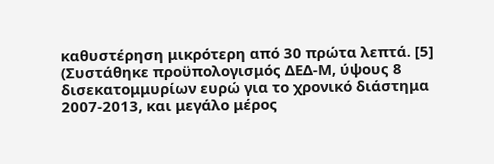καθυστέρηση μικρότερη από 30 πρώτα λεπτά. [5] (Συστάθηκε προϋπολογισμός ΔΕΔ-Μ, ύψους 8 δισεκατομμυρίων ευρώ για το χρονικό διάστημα 2007-2013, και μεγάλο μέρος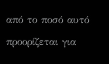από το ποσό αυτό προορίζεται για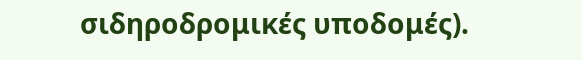σιδηροδρομικές υποδομές).